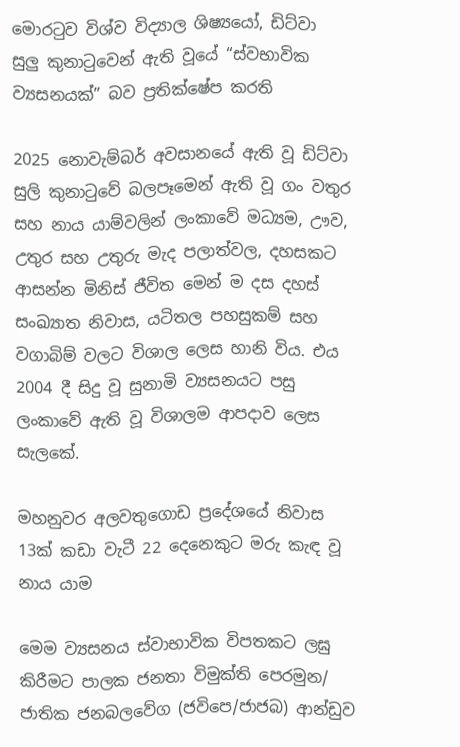මොරටුව විශ්ව විද්‍යාල ශිෂ්‍යයෝ, ඩිට්වා සුලු කුනාටුවෙන් ඇති වූයේ “ස්වභාවික ව්‍යසනයක්” බව ප්‍රතික්ෂේප කරති

2025 නොවැම්බර් අවසානයේ ඇති වූ ඩිට්වා සුලි කුනාටුවේ බලපෑමෙන් ඇති වූ ගං වතුර සහ නාය යාම්වලින් ලංකාවේ මධ්‍යම, ඌව, උතුර සහ උතුරු මැද පලාත්වල, දහසකට ආසන්න මිනිස් ජීවිත මෙන් ම දස දහස් සංඛ්‍යාත නිවාස, යටිතල පහසුකම් සහ වගාබිම් වලට විශාල ලෙස හානි විය. එය 2004 දී සිදු වූ සුනාමි ව්‍යසනයට පසු ලංකාවේ ඇති වූ විශාලම ආපදාව ලෙස සැලකේ.

මහනුවර අලවතුගොඩ ප්‍රදේශයේ නිවාස 13ක් කඩා වැටී 22 දෙනෙකුට මරු කැඳ වූ නාය යාම

මෙම ව්‍යසනය ස්වාභාවික විපතකට ලඝු කිරීමට පාලක ජනතා විමුක්ති පෙරමුන/ ජාතික ජනබලවේග (ජවිපෙ/ජාජබ) ආන්ඩුව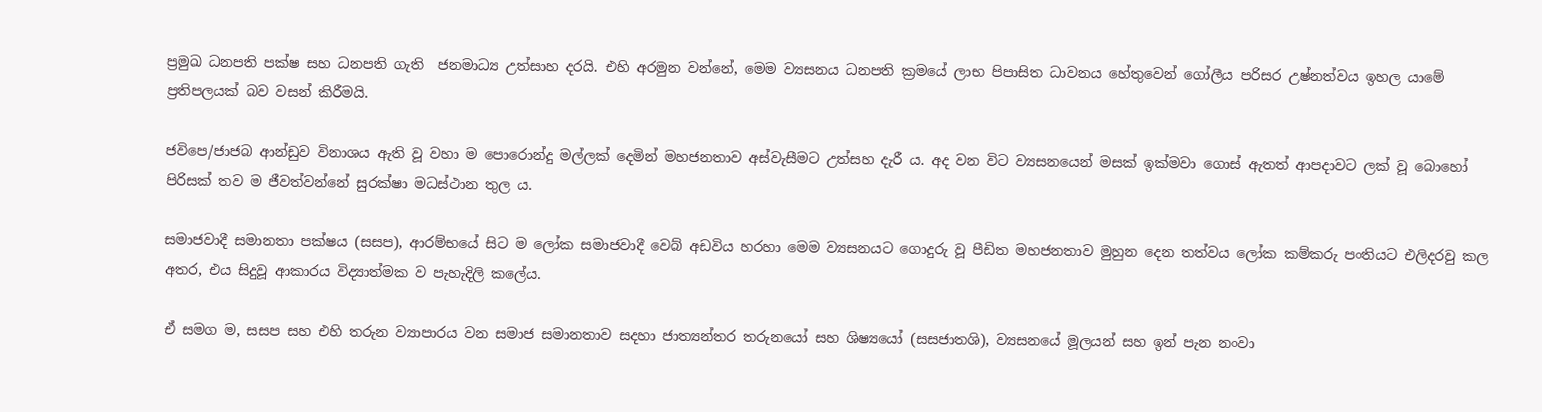ප්‍රමුඛ ධනපති පක්ෂ සහ ධනපති ගැති  ජනමාධ්‍ය උත්සාහ දරයි. එහි අරමුන වන්නේ, මෙම ව්‍යසනය ධනපති ක්‍රමයේ ලාභ පිපාසිත ධාවනය හේතුවෙන් ගෝලීය පරිසර උෂ්නත්වය ඉහල යාමේ ප්‍රතිපලයක් බව වසන් කිරීමයි.

ජවිපෙ/ජාජබ ආන්ඩුව විනාශය ඇති වූ වහා ම පොරොන්දු මල්ලක් දෙමින් මහජනතාව අස්වැසීමට උත්සහ දැරී ය. අද වන විට ව්‍යසනයෙන් මසක් ඉක්මවා ගොස් ඇතත් ආපදාවට ලක් වූ බොහෝ පිරිසක් තව ම ජීවත්වන්නේ සුරක්ෂා මධස්ථාන තුල ය.

සමාජවාදී සමානතා පක්ෂය (සසප), ආරම්භයේ සිට ම ලෝක සමාජවාදී වෙබ් අඩවිය හරහා මෙම ව්‍යසනයට ගොදුරු වූ පීඩිත මහජනතාව මුහුන දෙන තත්වය ලෝක කම්කරු පංතියට එලිදරවු කල අතර, එය සිදුවූ ආකාරය විද්‍යාත්මක ව පැහැදිලි කලේය.

ඒ සමග ම, සසප සහ එහි තරුන ව්‍යාපාරය වන සමාජ සමානතාව සදහා ජාත්‍යන්තර තරුනයෝ සහ ශිෂ්‍යයෝ (සසජාතශි), ව්‍යසනයේ මූලයන් සහ ඉන් පැන නංවා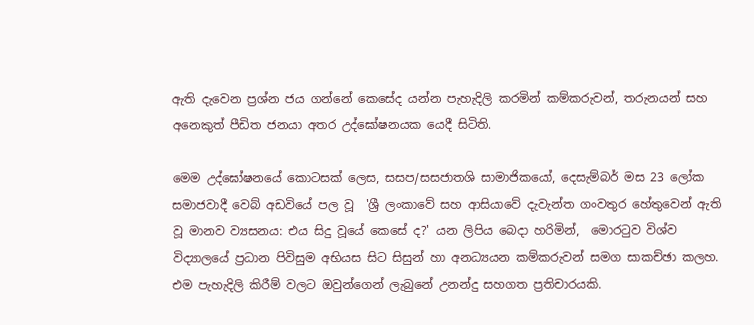ඇති දැවෙන ප්‍රශ්න ජය ගන්නේ කෙසේද යන්න පැහැදිලි කරමින් කම්කරුවන්, තරුනයන් සහ අනෙකුත් පීඩිත ජනයා අතර උද්ඝෝෂනයක යෙදී සිටිති.

මෙම උද්ඝෝෂනයේ කොටසක් ලෙස, සසප/සසජාතශි සාමාජිකයෝ, දෙසැම්බර් මස 23 ලෝක සමාජවාදී වෙබ් අඩවියේ පල වූ  'ශ්‍රී ලංකාවේ සහ ආසියාවේ දැවැන්ත ගංවතුර හේතුවෙන් ඇති වූ මානව ව්‍යසනය: එය සිදු වූයේ කෙසේ ද?' යන ලිපිය බෙදා හරිමින්,  මොරටුව විශ්ව විද්‍යාලයේ ප්‍රධාන පිවිසුම අභියස සිට සිසුන් හා අනධ්‍යයන කම්කරුවන් සමග සාකච්ඡා කලහ. එම පැහැදිලි කිරීම් වලට ඔවුන්ගෙන් ලැබුනේ උනන්දු සහගත ප්‍රතිචාරයකි.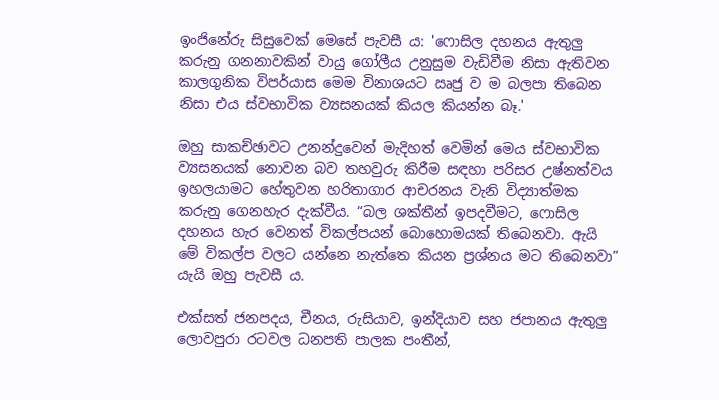ඉංජිනේරු සිසුවෙක් මෙසේ පැවසී ය: 'ෆොසිල දහනය ඇතුලු කරුනු ගනනාවකින් වායු ගෝලීය උනුසුම වැඩිවීම නිසා ඇතිවන කාලගුනික විපර්යාස මෙම විනාශයට ඍජු ව ම බලපා තිබෙන නිසා එය ස්වභාවික ව්‍යසනයක් කියල කියන්න බෑ.'

ඔහු සාකච්ඡාවට උනන්දුවෙන් මැදිහත් වෙමින් මෙය ස්වභාවික ව්‍යසනයක් නොවන බව තහවුරු කිරීම සඳහා පරිසර උෂ්නත්වය ඉහලයාමට හේතුවන හරිතාගාර ආචරනය වැනි විද්‍යාත්මක කරුනු ගෙනහැර දැක්වීය. “බල ශක්තීන් ඉපදවීමට, ෆොසිල දහනය හැර වෙනත් විකල්පයන් බොහොමයක් තිබෙනවා. ඇයි මේ විකල්ප වලට යන්නෙ නැත්තෙ කියන ප්‍රශ්නය මට තිබෙනවා” යැයි ඔහු පැවසී ය.

එක්සත් ජනපදය, චීනය, රුසියාව, ඉන්දියාව සහ ජපානය ඇතුලු ලොවපුරා රටවල ධනපති පාලක පංතීන්,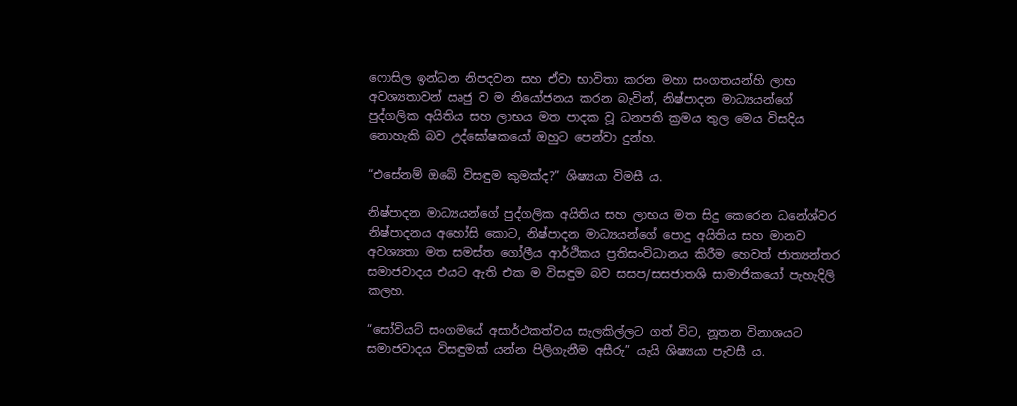ෆොසිල ඉන්ධන නිපදවන සහ ඒවා භාවිතා කරන මහා සංගතයන්හි ලාභ අවශ්‍යතාවන් ඍජු ව ම නියෝජනය කරන බැවින්, නිෂ්පාදන මාධ්‍යයන්ගේ පුද්ගලික අයිතිය සහ ලාභය මත පාදක වූ ධනපති ක්‍රමය තුල මෙය විසදිය නොහැකි බව උද්ඝෝෂකයෝ ඔහුට පෙන්වා දුන්හ.

“එසේනම් ඔබේ විසඳුම කුමක්ද?” ශිෂ්‍යයා විමසී ය.

නිෂ්පාදන මාධ්‍යයන්ගේ පුද්ගලික අයිතිය සහ ලාභය මත සිදු කෙරෙන ධනේශ්වර නිෂ්පාදනය අහෝසි කොට, නිෂ්පාදන මාධ්‍යයන්ගේ පොදු අයිතිය සහ මානව අවශ්‍යතා මත සමස්ත ගෝලීය ආර්ථිකය ප්‍රතිසංවිධානය කිරීම හෙවත් ජාත්‍යන්තර සමාජවාදය එයට ඇති එක ම විසඳුම බව සසප/සසජාතශි සාමාජිකයෝ පැහැදිලි කලහ.

“සෝවියට් සංගමයේ අසාර්ථකත්වය සැලකිල්ලට ගත් විට, නූතන විනාශයට සමාජවාදය විසඳුමක් යන්න පිලිගැනීම අසීරු” යැයි ශිෂ්‍යයා පැවසී ය.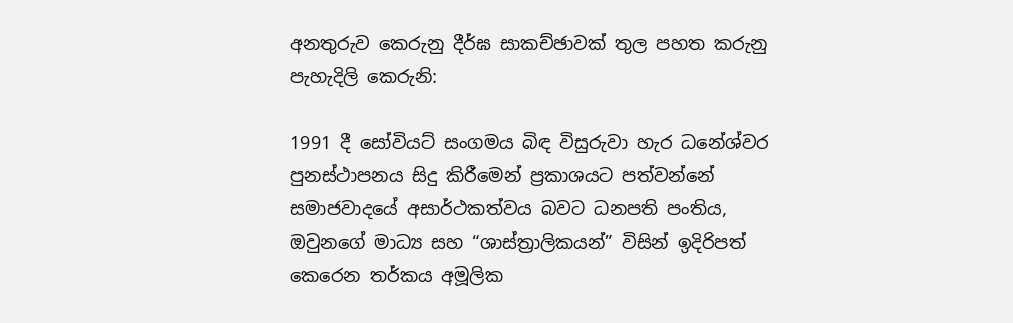අනතුරුව කෙරුනු දීර්ඝ සාකච්ඡාවක් තුල පහත කරුනු පැහැදිලි කෙරුනි:

1991 දී සෝවියට් සංගමය බිඳ විසුරුවා හැර ධනේශ්වර පුනස්ථාපනය සිදු කිරීමෙන් ප්‍රකාශයට පත්වන්නේ සමාජවාදයේ අසාර්ථකත්වය බවට ධනපති පංතිය, ඔවුනගේ මාධ්‍ය සහ “ශාස්ත්‍රාලිකයන්” විසින් ඉදිරිපත් කෙරෙන තර්කය අමූලික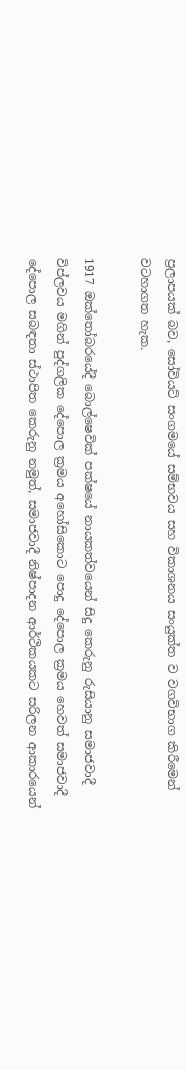ප්‍රලාපයක් බව, සෝවියට් සංගමයේ සම්භවය සහ විකාශනය සංයුක්ත ව වගවිභාග කිරීමෙන් වටහාගත හැක.

1917 ඔක්තෝබරයේදී බොල්ෂෙවික් පක්ෂයේ නායකත්වයෙන් සිදු කෙරුනු රුසියානු සමාජවාදී විප්ලවය මගින් පුද්ගලික දේපොල ක්‍රමය අහෝසිකොට පොදු දේපොල ක්‍රමය හෙවත් සමාජවාදී දේපොල සබඳතා ස්ථාපිත කෙරුනු නමුත්, සමාජවාදී නිෂ්පාදන ආර්ථිකයකට සරිලන ආකාරයෙන්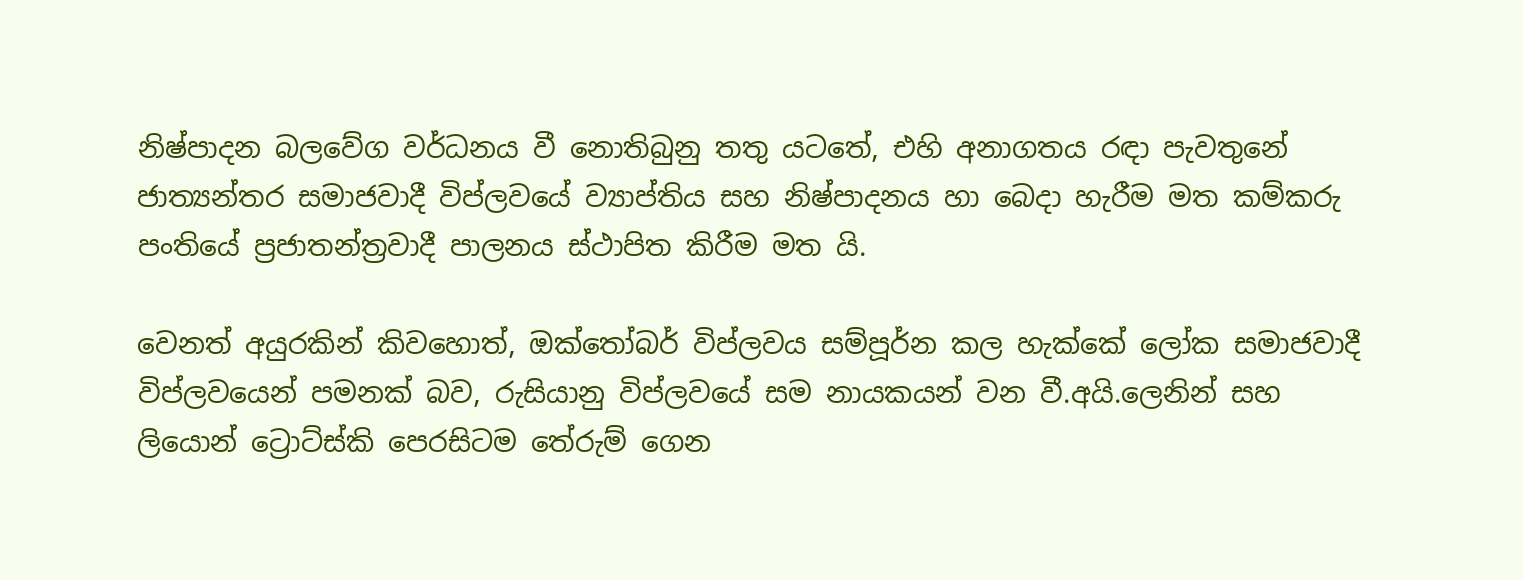නිෂ්පාදන බලවේග වර්ධනය වී නොතිබුනු තතු යටතේ, එහි අනාගතය රඳා පැවතුනේ ජාත්‍යන්තර සමාජවාදී විප්ලවයේ ව්‍යාප්තිය සහ නිෂ්පාදනය හා බෙදා හැරීම මත කම්කරු පංතියේ ප්‍රජාතන්ත්‍රවාදී පාලනය ස්ථාපිත කිරීම මත යි.

වෙනත් අයුරකින් කිවහොත්, ඔක්තෝබර් විප්ලවය සම්පූර්න කල හැක්කේ ලෝක සමාජවාදී විප්ලවයෙන් පමනක් බව, රුසියානු විප්ලවයේ සම නායකයන් වන වී.අයි.ලෙනින් සහ ලියොන් ට්‍රොට්ස්කි පෙරසිටම තේරුම් ගෙන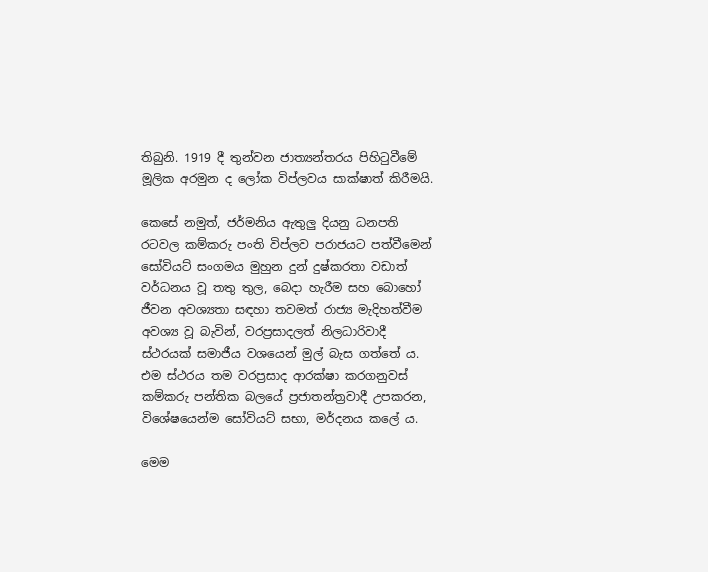තිබුනි. 1919 දී තුන්වන ජාත්‍යන්තරය පිහිටුවීමේ මූලික අරමුන ද ලෝක විප්ලවය සාක්ෂාත් කිරීමයි.

කෙසේ නමුත්, ජර්මනිය ඇතුලු දියනු ධනපති රටවල කම්කරු පංති විප්ලව පරාජයට පත්වීමෙන් සෝවියට් සංගමය මුහුන දුන් දුෂ්කරතා වඩාත් වර්ධනය වූ තතු තුල, බෙදා හැරීම සහ බොහෝ ජීවන අවශ්‍යතා සඳහා තවමත් රාජ්‍ය මැදිහත්වීම අවශ්‍ය වූ බැවින්, වරප්‍රසාදලත් නිලධාරිවාදී ස්ථරයක් සමාජීය වශයෙන් මුල් බැස ගත්තේ ය. එම ස්ථරය තම වරප්‍රසාද ආරක්ෂා කරගනුවස් කම්කරු පන්තික බලයේ ප්‍රජාතන්ත්‍රවාදී උපකරන, විශේෂයෙන්ම සෝවියට් සභා, මර්දනය කලේ ය.

මෙම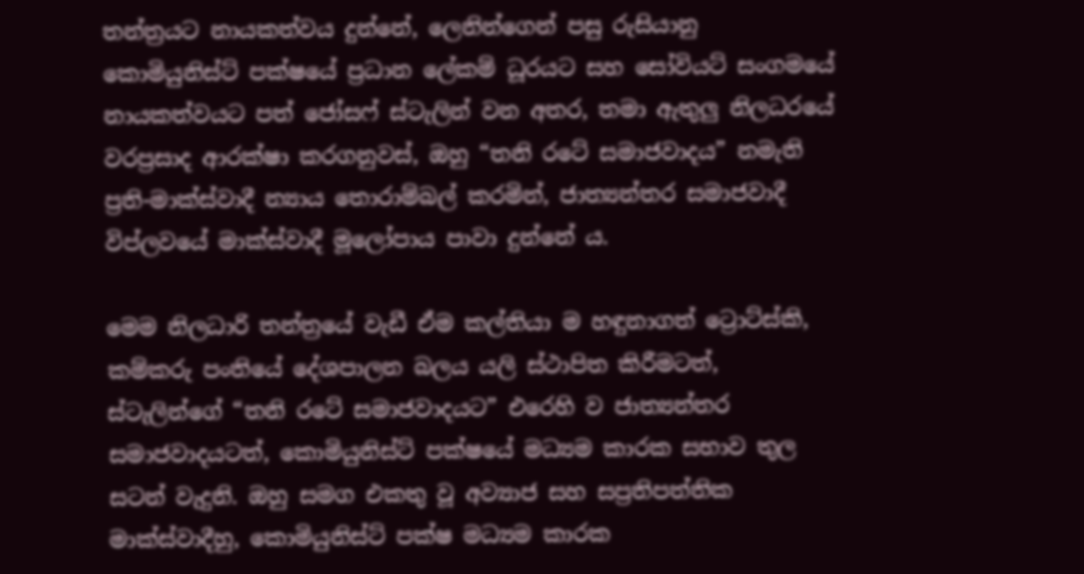තන්ත්‍රයට නායකත්වය දුන්නේ, ලෙනින්ගෙන් පසු රුසියානු කොමියුනිස්ට් පක්ෂයේ ප්‍රධාන ලේකම් ධූරයට සහ සෝවියට් සංගමයේ නායකත්වයට පත් ජෝසෆ් ස්ටැලින් වන අතර, තමා ඇතුලු නිලධරයේ වරප්‍රසාද ආරක්ෂා කරගනුවස්, ඔහු “තනි රටේ සමාජවාදය” නමැති ප්‍රති-මාක්ස්වාදී න්‍යාය තොරාම්බල් කරමින්, ජාත්‍යන්තර සමාජවාදී විප්ලවයේ මාක්ස්වාදී මූලෝපාය පාවා දුන්නේ ය.

මෙම නිලධාරි තන්ත්‍රයේ වැඩී ඒම කල්තියා ම හඳුනාගත් ට්‍රොට්ස්කි, කම්කරු පංතියේ දේශපාලන බලය යලි ස්ථාපිත කිරීමටත්, ස්ටැලින්ගේ “තනි රටේ සමාජවාදයට” එරෙහි ව ජාත්‍යන්තර සමාජවාදයටත්, කොමියුනිස්ට් පක්ෂයේ මධ්‍යම කාරක සභාව තුල සටන් වැදුනි. ඔහු සමග එකතු වූ අව්‍යාජ සහ සප්‍රතිපත්තික මාක්ස්වාදීහු, කොමියුනිස්ට් පක්ෂ මධ්‍යම කාරක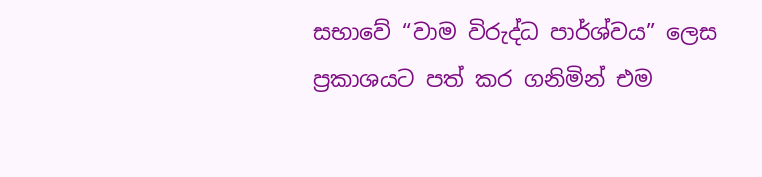සභාවේ “වාම විරුද්ධ පාර්ශ්වය” ලෙස ප්‍රකාශයට පත් කර ගනිමින් එම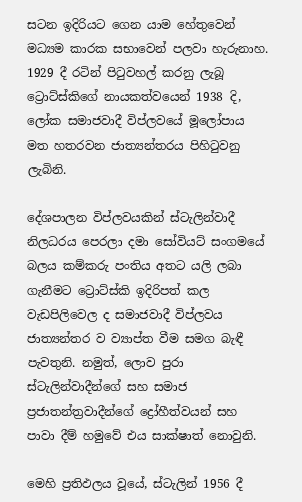සටන ඉදිරියට ගෙන යාම හේතුවෙන් මධ්‍යම කාරක සභාවෙන් පලවා හැරුනාහ. 1929 දී රටින් පිටුවහල් කරනු ලැබූ ට්‍රොට්ස්කිගේ නායකත්වයෙන් 1938 දි, ලෝක සමාජවාදී විප්ලවයේ මූලෝපාය මත හතරවන ජාත්‍යන්තරය පිහිටුවනු ලැබිනි.

දේශපාලන විප්ලවයකින් ස්ටැලින්වාදී නිලධරය පෙරලා දමා සෝවියට් සංගමයේ බලය කම්කරු පංතිය අතට යලි ලබා ගැනීමට ට්‍රොට්ස්කි ඉදිරිපත් කල වැඩපිලිවෙල ද සමාජවාදී විප්ලවය ජාත්‍යන්තර ව ව්‍යාප්ත වීම සමග බැඳී පැවතුනි. නමුත්, ලොව පුරා ස්ටැලින්වාදීන්ගේ සහ සමාජ ප්‍රජාතන්ත්‍රවාදීන්ගේ ද්‍රෝහීත්වයන් සහ පාවා දීම් හමුවේ එය සාක්ෂාත් නොවුනි.

මෙහි ප්‍රතිඵලය වූයේ, ස්ටැලින් 1956 දී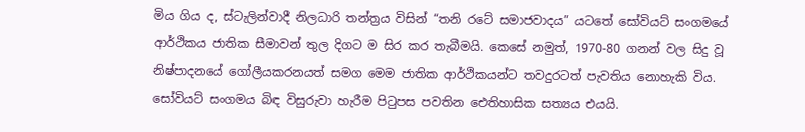මිය ගිය ද, ස්ටැලින්වාදී නිලධාරි තන්ත්‍රය විසින් “තනි රටේ සමාජවාදය” යටතේ සෝවිය‌ට් සංගමයේ ආර්ථිකය ජාතික සීමාවන් තුල දිගට ම සිර කර තැබීමයි. කෙසේ නමුත්, 1970-80 ගනන් වල සිදු වූ නිෂ්පාදනයේ ගෝලීයකරනයත් සමග මෙම ජාතික ආර්ථිකයන්ට තවදුරටත් පැවතිය නොහැකි විය. සෝවියට් සංගමය බිඳ විසුරුවා හැරීම පිටුපස පවතින ඓතිහාසික සත්‍යය එයයි.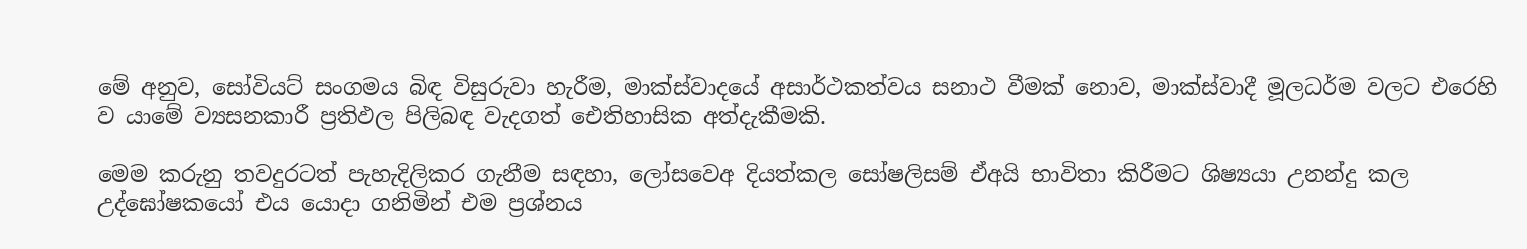මේ අනුව, සෝවියට් සංගමය බිඳ විසුරුවා හැරීම, මාක්ස්වාදයේ අසාර්ථකත්වය සනාථ වීමක් නොව, මාක්ස්වාදී මූලධර්ම වලට එරෙහි ව යාමේ ව්‍යසනකාරී ප්‍රතිඵල පිලිබඳ වැදගත් ඓතිහාසික අත්දැකීමකි.

මෙම කරුනු තවදුරටත් පැහැදිලිකර ගැනීම සඳහා, ලෝසවෙඅ දියත්කල සෝෂලිසම් ඒඅයි භාවිතා කිරීමට ශිෂ්‍යයා උනන්දු කල උද්ඝෝෂකයෝ එය යොදා ගනිමින් එම ප්‍රශ්නය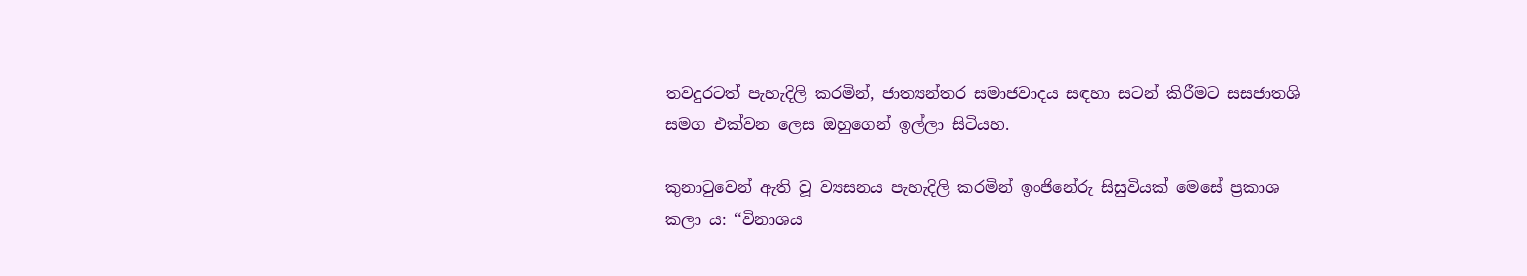තවදුරටත් පැහැදිලි කරමින්, ජාත්‍යන්තර සමාජවාදය සඳහා සටන් කිරීමට සසජාතශි සමග එක්වන ලෙස ඔහුගෙන් ඉල්ලා සිටියහ.

කුනාටුවෙන් ඇති වූ ව්‍යසනය පැහැදිලි කරමින් ඉංජිනේරු සිසුවියක් මෙසේ ප්‍රකාශ කලා ය: “විනාශය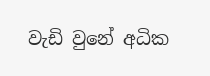වැඩි වුනේ අධික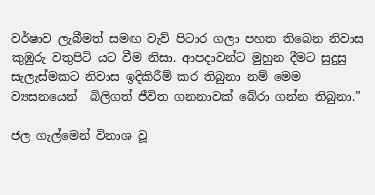වර්ෂාව ලැබීමත් සමඟ වැව් පිටාර ගලා පහත තිබෙන නිවාස කුඹුරු වතුපිටි යට වීම නිසා. ආපදාවන්ට මුහුන දීමට සුදුසු සැලැස්මකට නිවාස ඉදිකිරීම් කර තිබුනා නම් මෙම ව්‍යසනයෙන්  බිලිගත් ජීවිත ගනනාවක් බේරා ගන්න තිබුනා.”

ජල ගැල්මෙන් විනාශ වූ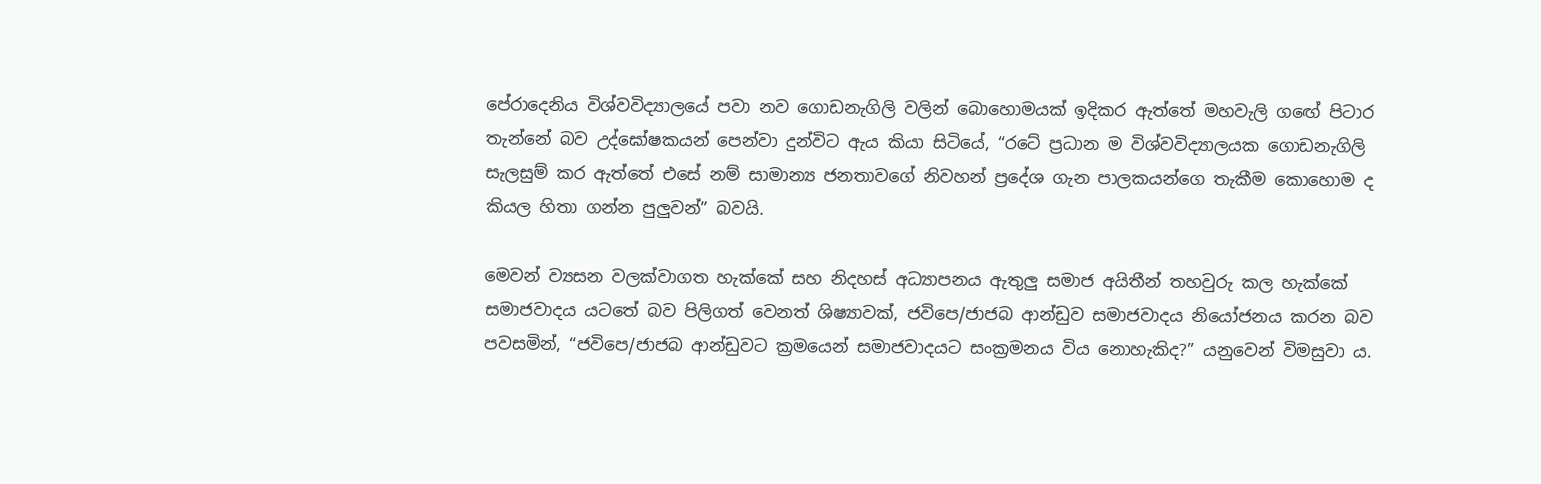පේරාදෙනිය විශ්වවිද්‍යාලයේ පවා නව ගොඩනැගිලි වලින් බොහොමයක් ඉදිකර ඇත්තේ මහවැලි ගඟේ පිටාර තැන්නේ බව උද්ඝෝෂකයන් පෙන්වා දුන්විට ඇය කියා සිටියේ, “රටේ ප්‍රධාන ම විශ්වවිද්‍යාලයක ගොඩනැගිලි සැලසුම් කර ඇත්තේ එසේ නම් සාමාන්‍ය ජනතාවගේ නිවහන් ප්‍රදේශ ගැන පාලකයන්ගෙ තැකීම කොහොම ද කියල හිතා ගන්න පුලුවන්” බවයි.

මෙවන් ව්‍යසන වලක්වාගත හැක්කේ සහ නිදහස් අධ්‍යාපනය ඇතුලු සමාජ අයිතීන් තහවුරු කල හැක්කේ සමාජවාදය යටතේ බව පිලිගත් වෙනත් ශිෂ්‍යාවක්, ජවිපෙ/ජාජබ ආන්ඩුව සමාජවාදය නියෝජනය කරන බව පවසමින්, “ජවිපෙ/ජාජබ ආන්ඩුවට ක්‍රමයෙන් සමාජවාදයට සංක්‍රමනය විය නොහැකිද?” යනුවෙන් විමසුවා ය.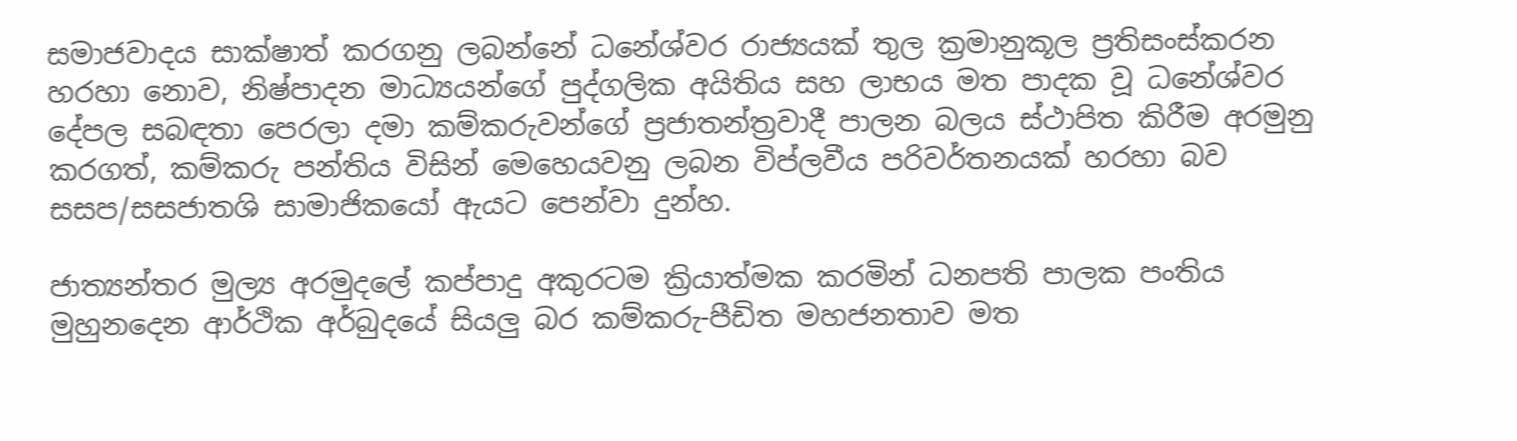සමාජවාදය සාක්ෂාත් කරගනු ලබන්නේ ධනේශ්වර රාජ්‍යයක් තුල ක්‍රමානුකූල ප්‍රතිසංස්කරන හරහා නොව, නිෂ්පාදන මාධ්‍යයන්ගේ පුද්ගලික අයිතිය සහ ලාභය මත පාදක වූ ධනේශ්වර දේපල සබඳතා පෙරලා දමා කම්කරුවන්ගේ ප්‍රජාතන්ත්‍රවාදී පාලන බලය ස්ථාපිත කිරීම අරමුනු කරගත්, කම්කරු පන්තිය විසින් මෙහෙයවනු ලබන විප්ලවීය පරිවර්තනයක් හරහා බව සසප/සසජාතශි සාමාජිකයෝ ඇයට පෙන්වා දුන්හ.

ජාත්‍යන්තර මුල්‍ය අරමුදලේ කප්පාදු අකුරටම ක්‍රියාත්මක කරමින් ධනපති පාලක පංතිය මුහුනදෙන ආර්ථික අර්බුදයේ සියලු බර කම්කරු-පීඩිත මහජනතාව මත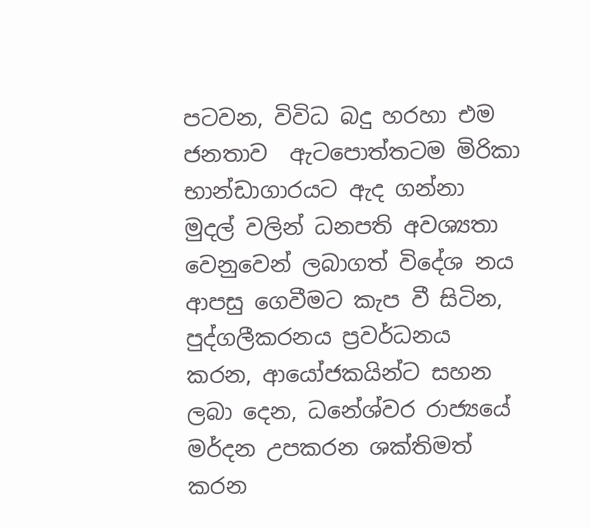පටවන, විවිධ බදු හරහා එම ජනතාව  ඇටපොත්තටම මිරිකා භාන්ඩාගාරයට ඇද ගන්නා මුදල් වලින් ධනපති අවශ්‍යතා වෙනුවෙන් ලබාගත් විදේශ නය ආපසු ගෙවීමට කැප වී සිටින, පුද්ගලීකරනය ප්‍රවර්ධනය කරන, ආයෝජකයින්ට සහන ලබා දෙන, ධනේශ්වර රාජ්‍යයේ මර්දන උපකරන ශක්තිමත් කරන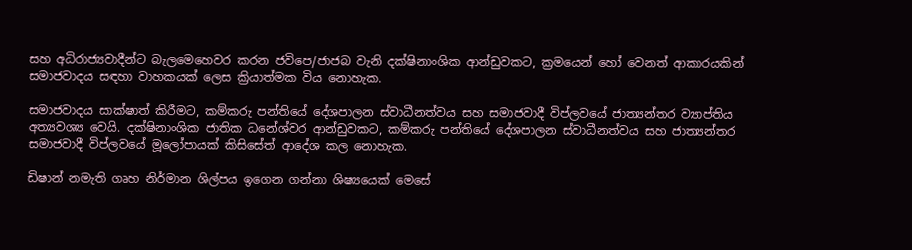සහ අධිරාජ්‍යවාදීන්ට බැලමෙහෙවර කරන ජවිපෙ/ජාජබ වැනි දක්ෂිනාංශික ආන්ඩුවකට, ක්‍රමයෙන් හෝ වෙනත් ආකාරයකින් සමාජවාදය සඳහා වාහකයක් ලෙස ක්‍රියාත්මක විය නොහැක.

සමාජවාදය සාක්ෂාත් කිරීමට, කම්කරු පන්තියේ දේශපාලන ස්වාධීනත්වය සහ සමාජවාදී විප්ලවයේ ජාත්‍යන්තර ව්‍යාප්තිය අත්‍යවශ්‍ය වෙයි. දක්ෂිනාංශික ජාතික ධනේශ්වර ආන්ඩුවකට, කම්කරු පන්තියේ දේශපාලන ස්වාධීනත්වය සහ ජාත්‍යන්තර සමාජවාදී විප්ලවයේ මූලෝපායක් කිසිසේත් ආදේශ කල නොහැක.

ඩිෂාන් නමැති ගෘහ නිර්මාන ශිල්පය ඉගෙන ගන්නා ශිෂ්‍යයෙක් මෙසේ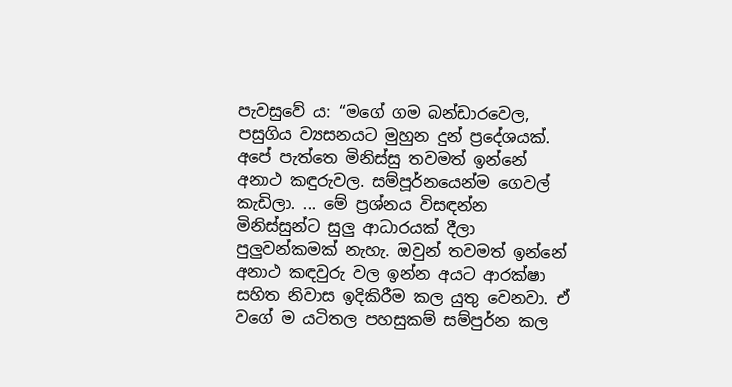පැවසුවේ ය: “මගේ ගම බන්ඩාරවෙල, පසුගිය ව්‍යසනයට මුහුන දුන් ප්‍රදේශයක්. අපේ පැත්තෙ මිනිස්සු තවමත් ඉන්නේ අනාථ කඳුරුවල. සම්පූර්නයෙන්ම ගෙවල් කැඩිලා. ... මේ ප්‍රශ්නය විසඳන්න මිනිස්සුන්ට සුලු ආධාරයක් දීලා පුලුවන්කමක් නැහැ. ඔවුන් තවමත් ඉන්නේ අනාථ කඳවුරු වල ඉන්න අයට ආරක්ෂා සහිත නිවාස ඉදිකිරීම කල යුතු වෙනවා. ඒ වගේ ම යටිතල පහසුකම් සම්පුර්න කල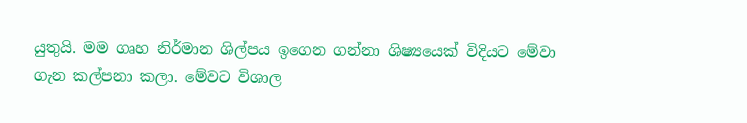යුතුයි. මම ගෘහ නිර්මාන ශිල්පය ඉගෙන ගන්නා ශිෂ්‍යයෙක් විදියට මේවා ගැන කල්පනා කලා. මේවට විශාල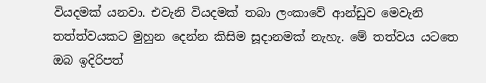වියදමක් යනවා. එවැනි වියදමක් තබා ලංකාවේ ආන්ඩුව මෙවැනි තත්ත්වයකට මුහුන දෙන්න කිසිම සූදානමක් නැහැ. මේ තත්වය යටතෙ ඔබ ඉදිරිපත්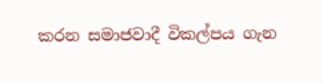කරන සමාජවාදී විකල්පය ගැන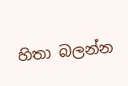හිතා බලන්න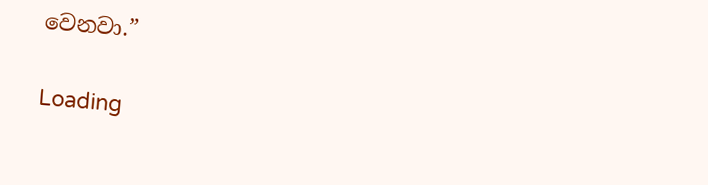වෙනවා.”

Loading